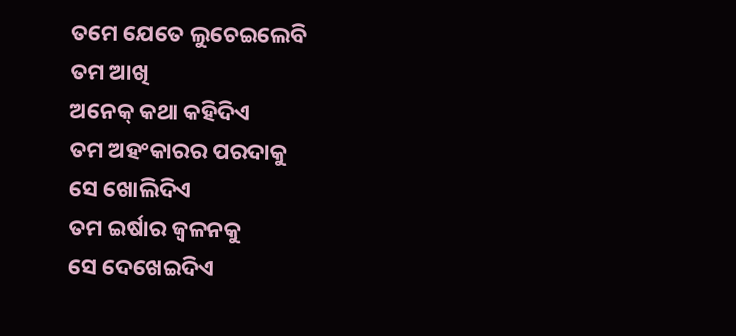ତମେ ଯେତେ ଲୁଚେଇଲେବି
ତମ ଆଖି
ଅନେକ୍ କଥା କହିଦିଏ
ତମ ଅହଂକାରର ପରଦାକୁ
ସେ ଖୋଲିଦିଏ
ତମ ଇର୍ଷାର ଜ୍ବଳନକୁ
ସେ ଦେଖେଇଦିଏ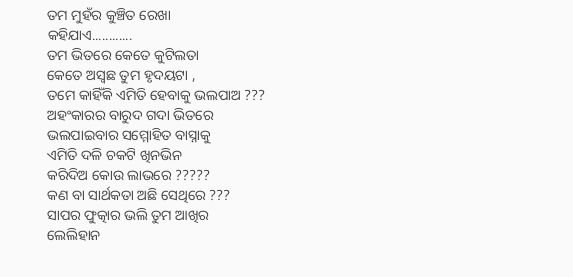ତମ ମୁହଁର କୁଞ୍ଚିତ ରେଖା
କହିଯାଏ............
ତମ ଭିତରେ କେତେ କୁଟିଲତା
କେତେ ଅସ୍ବଛ ତୁମ ହୃଦୟଟା ,
ତମେ କାହିଁକି ଏମିତି ହେବାକୁ ଭଲପାଅ ???
ଅହଂକାରର ବାରୁଦ ଗଦା ଭିତରେ
ଭଲପାଇବାର ସମ୍ମୋହିତ ବାସ୍ନାକୁ
ଏମିତି ଦଳି ଚକଟି ଖିନଭିନ
କରିଦିଅ କୋଉ ଲାଭରେ ?????
କଣ ବା ସାର୍ଥକତା ଅଛି ସେଥିରେ ???
ସାପର ଫୁତ୍କାର ଭଲି ତୁମ ଆଖିର
ଲେଲିହାନ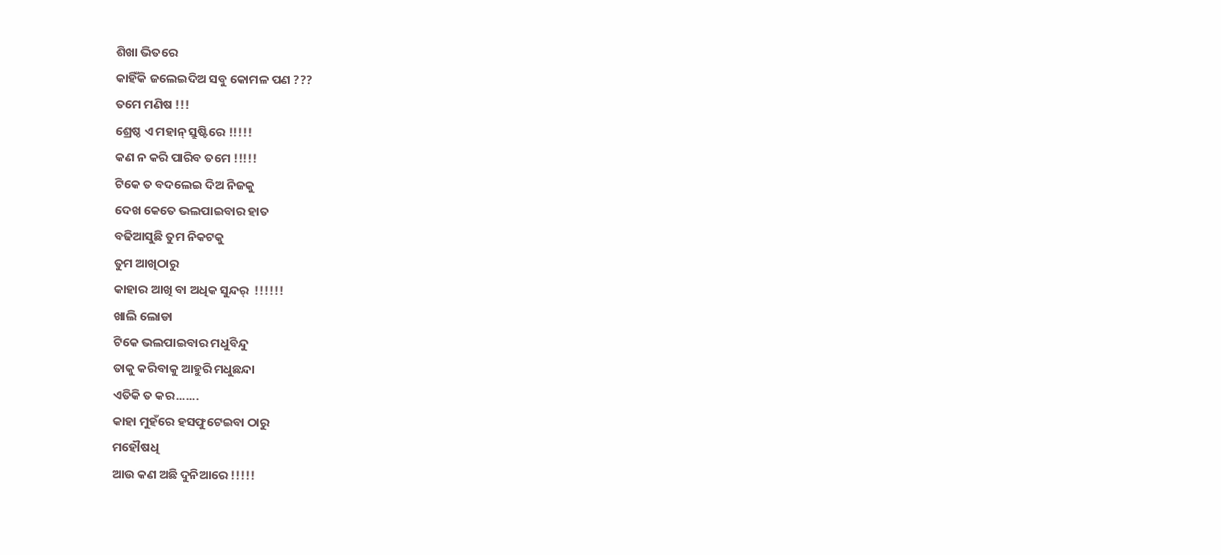ଶିଖା ଭିତରେ
କାହିଁକି ଜଲେଇଦିଅ ସବୁ କୋମଳ ପଣ ???
ତମେ ମଣିଷ !!!
ଶ୍ରେଷ୍ଠ ଏ ମହାନ୍ ସ୍ରୁଷ୍ଟିରେ !!!!!
କଣ ନ କରି ପାରିବ ତମେ !!!!!
ଟିକେ ତ ବଦଲେଇ ଦିଅ ନିଜକୁ
ଦେଖ କେତେ ଭଲପାଇବାର ହାତ
ବଢିଆସୁଛି ତୁମ ନିକଟକୁ
ତୁମ ଆଖିଠାରୁ
କାହାର ଆଖି ବା ଅଧିକ ସୁନ୍ଦର୍  !!!!!!
ଖାଲି ଲୋଡା
ଟିକେ ଭଲପାଇବାର ମଧୁବିନ୍ଦୁ
ତାକୁ କରିବାକୁ ଆହୁରି ମଧୁଛନ୍ଦା
ଏତିକି ତ କର.......
କାହା ମୁହଁରେ ହସଫୁଟେଇବା ଠାରୁ
ମହୌଷଧି
ଆଉ କଣ ଅଛି ଦୁନିଆରେ !!!!!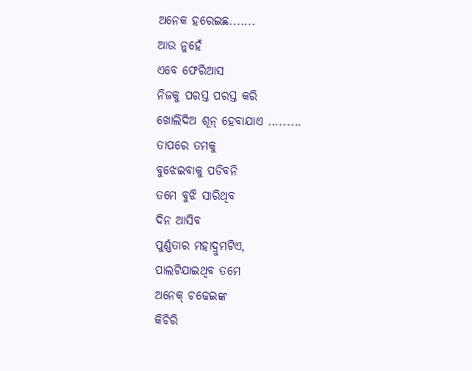ଅନେକ ହରେଇଛ.......
ଆଉ ନୁହେଁ
ଏବେ ଫେରିଆସ
ନିଜକୁ ପରସ୍ତ ପରସ୍ତ କରି
ଖୋଲିଦିଅ ଶୂନ୍ ହେବାଯାଏ .........
ତାପରେ ତମକୁ
ବୁଝେଇବାକୁ ପଡିବନି
ତମେ ବୁଝି ସାରିଥିବ
ଦିନ ଆସିବ
ପୁର୍ଣ୍ଣତାର ମହାଦ୍ରୁମଟିଏ,
ପାଲଟିଯାଇଥିବ ତମେ
ଅନେକ୍ ଚଢେଇଙ୍କ
କିଚିରି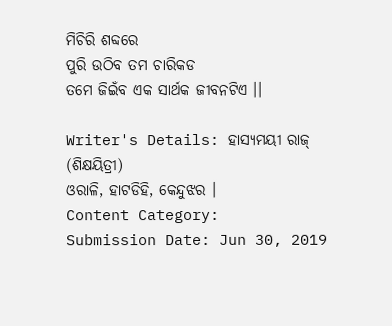ମିଚିରି ଶବ୍ଦରେ
ପୁରି ଉଠିବ ତମ ଚାରିକଡ
ତମେ ଜିଇଁବ ଏକ ସାର୍ଥକ ଜୀବନଟିଏ ।।

Writer's Details: ହାସ୍ୟମୟୀ ରାଜ୍ (ଶିକ୍ଷୟିତ୍ରୀ)
ଓରାଳି, ହାଟଡିହି, କେନ୍ଦୁଝର ।
Content Category:
Submission Date: Jun 30, 2019